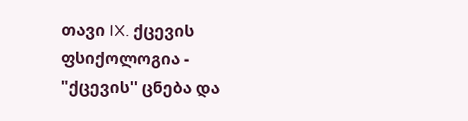თავი IX. ქცევის ფსიქოლოგია - "ქცევის'' ცნება და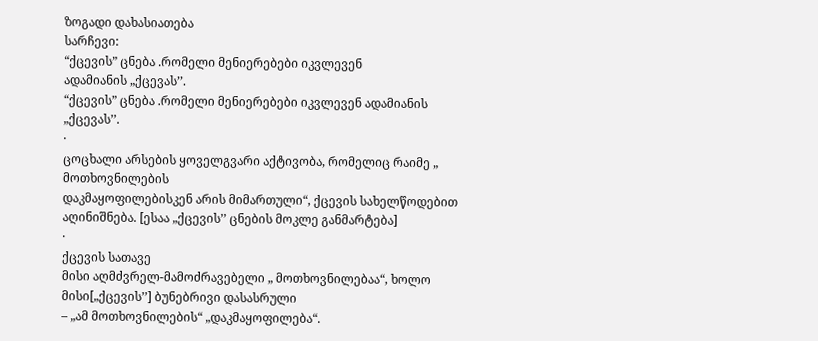ზოგადი დახასიათება
სარჩევი:
“ქცევის” ცნება .რომელი მენიერებები იკვლევენ
ადამიანის „ქცევას’’.
“ქცევის” ცნება .რომელი მენიერებები იკვლევენ ადამიანის
„ქცევას’’.
·
ცოცხალი არსების ყოველგვარი აქტივობა, რომელიც რაიმე „ მოთხოვნილების
დაკმაყოფილებისკენ არის მიმართული“, ქცევის სახელწოდებით აღინიშნება. [ესაა „ქცევის’’ ცნების მოკლე განმარტება]
·
ქცევის სათავე
მისი აღმძვრელ-მამოძრავებელი „ მოთხოვნილებაა“, ხოლო მისი[„ქცევის’’] ბუნებრივი დასასრული
– „ამ მოთხოვნილების“ „დაკმაყოფილება“.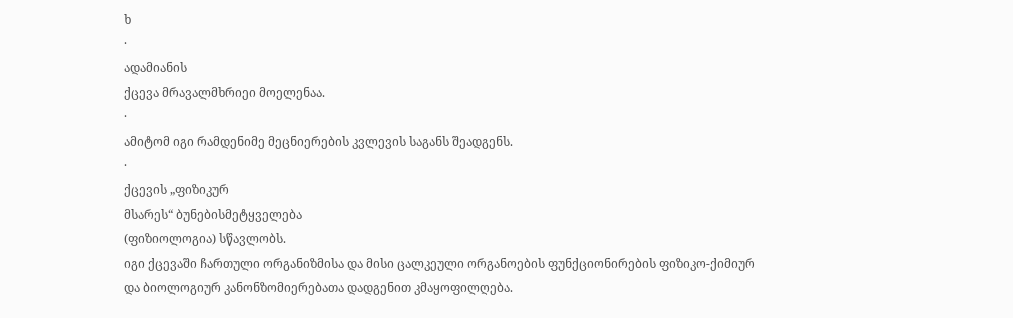ხ
·
ადამიანის
ქცევა მრავალმხრიეი მოელენაა.
·
ამიტომ იგი რამდენიმე მეცნიერების კვლევის საგანს შეადგენს.
·
ქცევის „ფიზიკურ
მსარეს“ ბუნებისმეტყველება
(ფიზიოლოგია) სწავლობს.
იგი ქცევაში ჩართული ორგანიზმისა და მისი ცალკეული ორგანოების ფუნქციონირების ფიზიკო-ქიმიურ
და ბიოლოგიურ კანონზომიერებათა დადგენით კმაყოფილღება.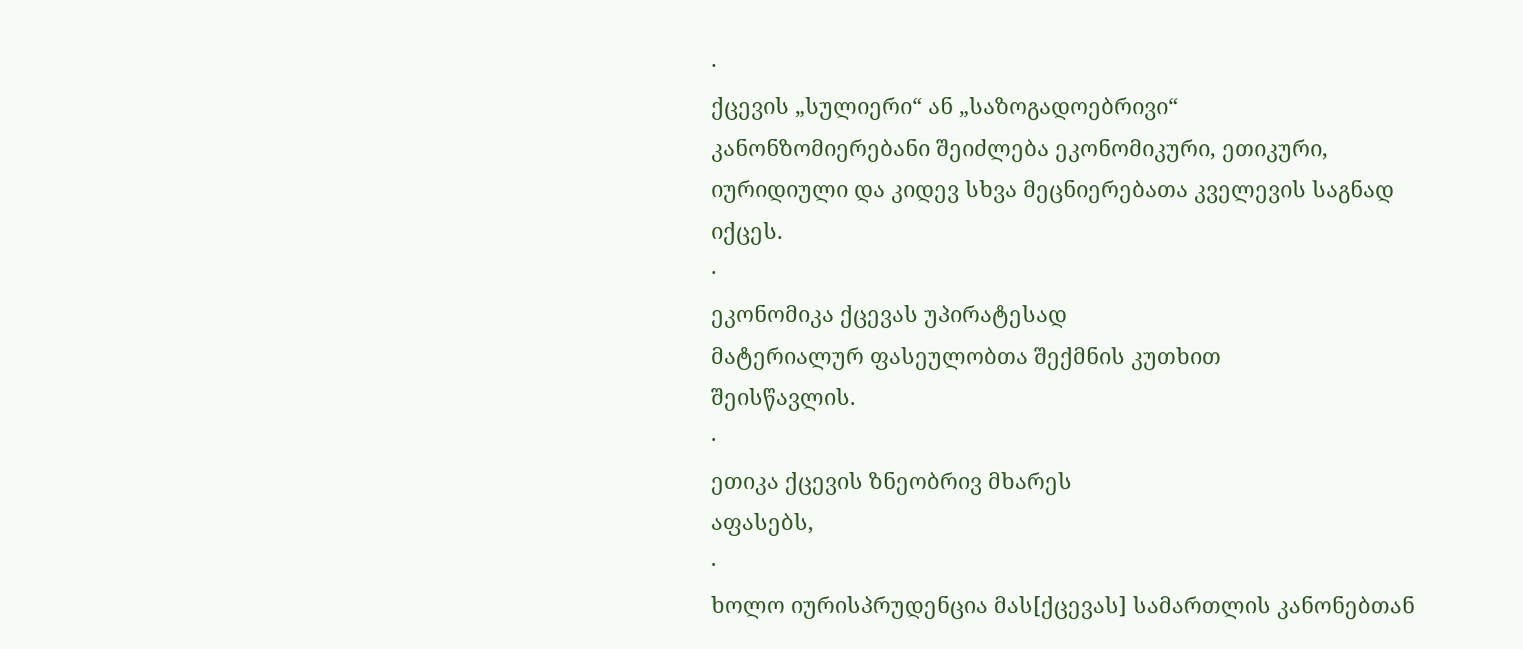·
ქცევის „სულიერი“ ან „საზოგადოებრივი“
კანონზომიერებანი შეიძლება ეკონომიკური, ეთიკური, იურიდიული და კიდევ სხვა მეცნიერებათა კველევის საგნად იქცეს.
·
ეკონომიკა ქცევას უპირატესად
მატერიალურ ფასეულობთა შექმნის კუთხით
შეისწავლის.
·
ეთიკა ქცევის ზნეობრივ მხარეს
აფასებს,
·
ხოლო იურისპრუდენცია მას[ქცევას] სამართლის კანონებთან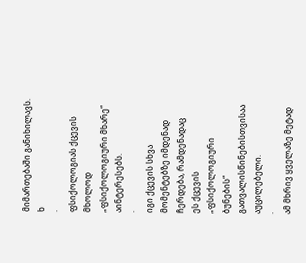მიმართებაში განიხილავს.
ხ
·
ფსიქოლოგიას ქცევის მხოლოდ „ფსიქოლოგიური მხარე“ აინტერესებს.
·
იგი ქცევის სხვა მომენტებზე იმდენად ჩერდება, რამდენადაც
ეს ქცევის „ფსიქოლოგიური
ბუნების“ გათვალისწინებისთვისაა აუცილებელი.
·
ამ მხრივ ყველაზე მეტად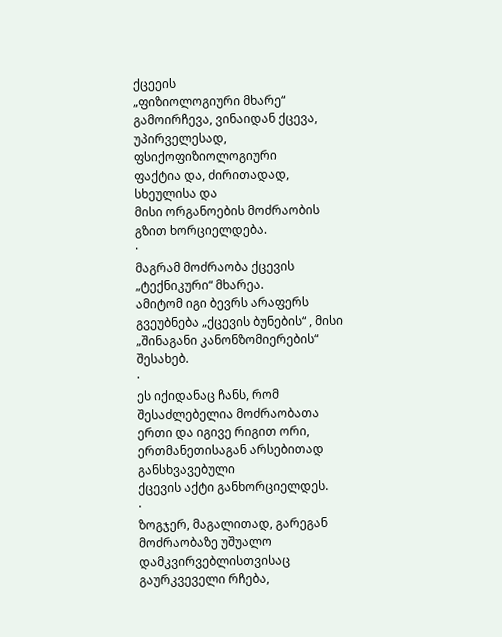ქცეეის
„ფიზიოლოგიური მხარე“ გამოირჩევა, ვინაიდან ქცევა, უპირველესად, ფსიქოფიზიოლოგიური
ფაქტია და, ძირითადად, სხეულისა და
მისი ორგანოების მოძრაობის
გზით ხორციელდება.
·
მაგრამ მოძრაობა ქცევის „ტექნიკური“ მხარეა.
ამიტომ იგი ბევრს არაფერს გვეუბნება „ქცევის ბუნების“ , მისი „შინაგანი კანონზომიერების“
შესახებ.
·
ეს იქიდანაც ჩანს, რომ შესაძლებელია მოძრაობათა
ერთი და იგივე რიგით ორი, ერთმანეთისაგან არსებითად განსხვავებული
ქცევის აქტი განხორციელდეს.
·
ზოგჯერ, მაგალითად, გარეგან მოძრაობაზე უშუალო დამკვირვებლისთვისაც
გაურკვეველი რჩება,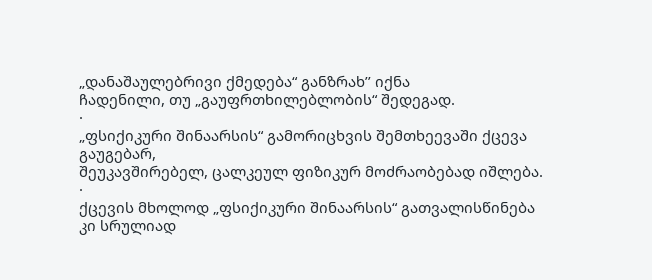„დანაშაულებრივი ქმედება“ განზრახ’’ იქნა
ჩადენილი, თუ „გაუფრთხილებლობის“ შედეგად.
·
„ფსიქიკური შინაარსის“ გამორიცხვის შემთხეევაში ქცევა გაუგებარ,
შეუკავშირებელ, ცალკეულ ფიზიკურ მოძრაობებად იშლება.
·
ქცევის მხოლოდ „ფსიქიკური შინაარსის“ გათვალისწინება
კი სრულიად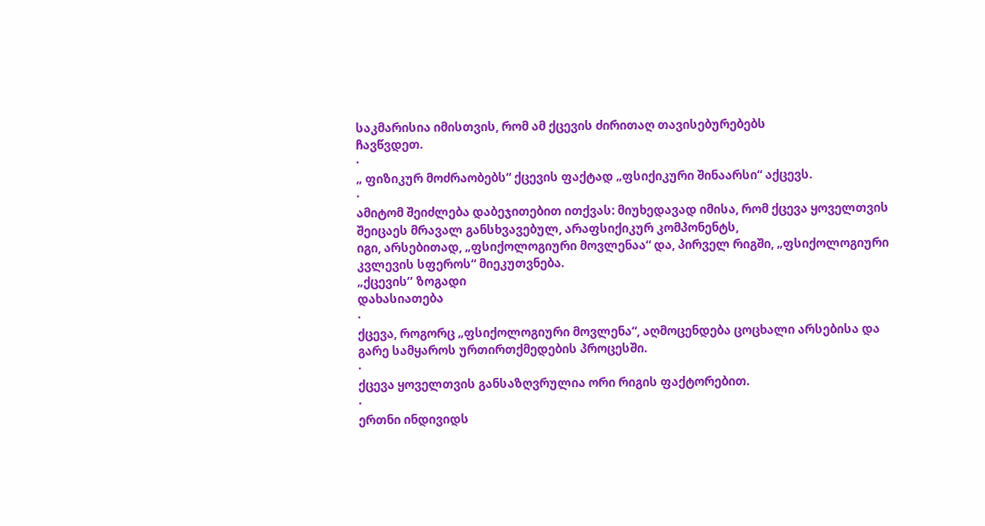საკმარისია იმისთვის, რომ ამ ქცევის ძირითაღ თავისებურებებს
ჩავწვდეთ.
·
„ ფიზიკურ მოძრაობებს“ ქცევის ფაქტად „ფსიქიკური შინაარსი“ აქცევს.
·
ამიტომ შეიძლება დაბეჯითებით ითქვას: მიუხედავად იმისა, რომ ქცევა ყოველთვის შეიცაეს მრავალ განსხვავებულ, არაფსიქიკურ კომპონენტს,
იგი, არსებითად, „ფსიქოლოგიური მოვლენაა“ და, პირველ რიგში, „ფსიქოლოგიური კვლევის სფეროს“ მიეკუთვნება.
„ქცევის’’ ზოგადი
დახასიათება
·
ქცევა, როგორც „ფსიქოლოგიური მოვლენა“, აღმოცენდება ცოცხალი არსებისა და
გარე სამყაროს ურთირთქმედების პროცესში.
·
ქცევა ყოველთვის განსაზღვრულია ორი რიგის ფაქტორებით.
·
ერთნი ინდივიდს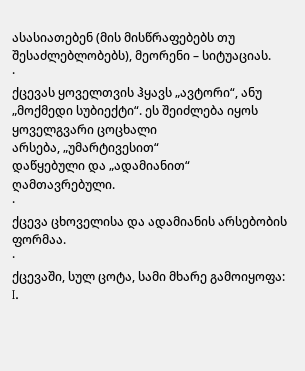ასასიათებენ (მის მისწრაფებებს თუ
შესაძლებლობებს), მეორენი – სიტუაციას.
·
ქცევას ყოველთვის ჰყავს „ავტორი“, ანუ „მოქმედი სუბიექტი“. ეს შეიძლება იყოს ყოველგვარი ცოცხალი
არსება, „უმარტივესით“
დაწყებული და „ადამიანით“
ღამთავრებული.
·
ქცევა ცხოველისა და ადამიანის არსებობის ფორმაა.
·
ქცევაში, სულ ცოტა, სამი მხარე გამოიყოფა:
I.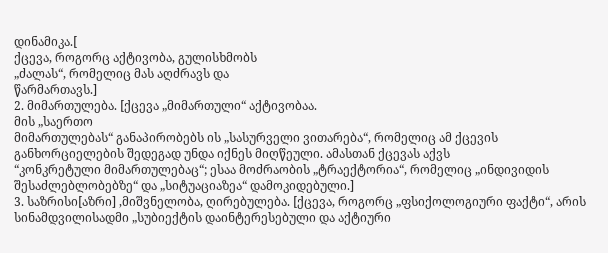დინამიკა.[
ქცევა, როგორც აქტივობა, გულისხმობს
„ძალას“, რომელიც მას აღძრავს და
წარმართავს.]
2. მიმართულება. [ქცევა „მიმართული“ აქტივობაა.
მის „საერთო
მიმართულებას“ განაპირობებს ის „სასურველი ვითარება“, რომელიც ამ ქცევის
განხორციელების შედეგად უნდა იქნეს მიღწეული. ამასთან ქცევას აქვს
“კონკრეტული მიმართულებაც“; ესაა მოძრაობის „ტრაექტორია“, რომელიც „ინდივიდის შესაძლებლობებზე“ და „სიტუაციაზეა“ დამოკიდებული.]
3. საზრისი[აზრი] ,მიშვნელობა, ღირებულება. [ქცევა, როგორც „ფსიქოლოგიური ფაქტი“, არის სინამდვილისადმი „სუბიექტის დაინტერესებული და აქტიური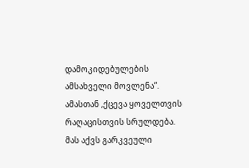დამოკიდებულების ამსახველი მოვლენა“. ამასთან ,ქცევა ყოველთვის
რაღაცისთვის სრულდება.
მას აქვს გარკვეული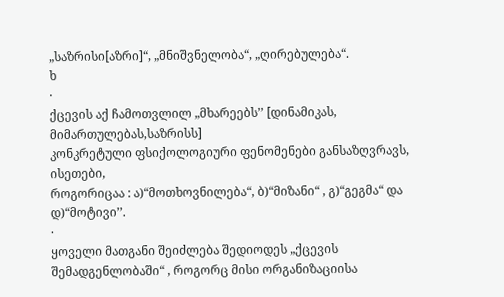„საზრისი[აზრი]“, „მნიშვნელობა“, „ღირებულება“.
ხ
·
ქცევის აქ ჩამოთვლილ „მხარეებს’’ [დინამიკას, მიმართულებას,საზრისს]
კონკრეტული ფსიქოლოგიური ფენომენები განსაზღვრავს, ისეთები,
როგორიცაა : ა)“მოთხოვნილება“, ბ)“მიზანი“ , გ)“გეგმა“ და დ)“მოტივი’’.
·
ყოველი მათგანი შეიძლება შედიოდეს „ქცევის შემადგენლობაში“ , როგორც მისი ორგანიზაციისა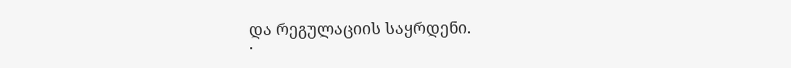და რეგულაციის საყრდენი.
·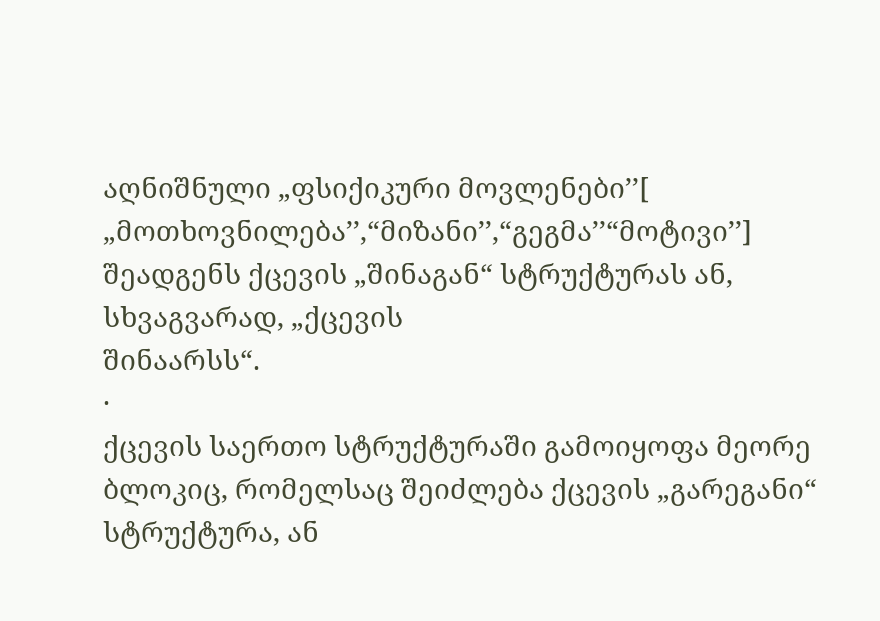აღნიშნული „ფსიქიკური მოვლენები’’[ „მოთხოვნილება’’,“მიზანი’’,“გეგმა’’“მოტივი’’] შეადგენს ქცევის „შინაგან“ სტრუქტურას ან, სხვაგვარად, „ქცევის
შინაარსს“.
·
ქცევის საერთო სტრუქტურაში გამოიყოფა მეორე ბლოკიც, რომელსაც შეიძლება ქცევის „გარეგანი“ სტრუქტურა, ან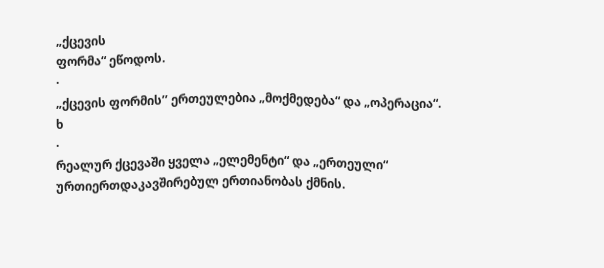„ქცევის
ფორმა“ ეწოდოს.
·
„ქცევის ფორმის’’ ერთეულებია „მოქმედება“ და „ოპერაცია“.
ხ
·
რეალურ ქცევაში ყველა „ელემენტი“ და „ერთეული“ ურთიერთდაკავშირებულ ერთიანობას ქმნის.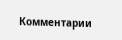Комментарии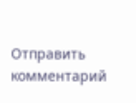Отправить комментарий